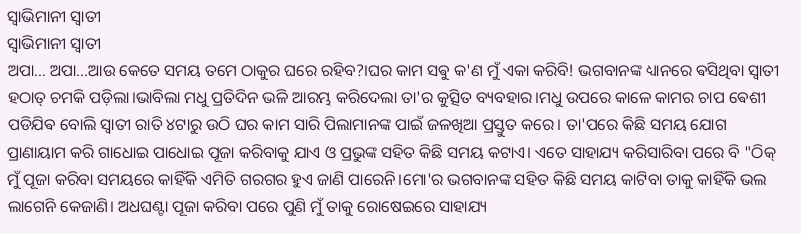ସ୍ୱାଭିମାନୀ ସ୍ୱାତୀ
ସ୍ୱାଭିମାନୀ ସ୍ୱାତୀ
ଅପା... ଅପା...ଆଉ କେତେ ସମୟ ତମେ ଠାକୁର ଘରେ ରହିବ?।ଘର କାମ ସଵୁ କ'ଣ ମୁଁ ଏକା କରିବି! ଭଗବାନଙ୍କ ଧ୍ୟାନରେ ଵସିଥିବା ସ୍ୱାତୀ ହଠାତ୍ ଚମକି ପଡ଼ିଲା।ଭାବିଲା ମଧୁ ପ୍ରତିଦିନ ଭଳି ଆରମ୍ଭ କରିଦେଲା ତା'ର କୁତ୍ସିତ ବ୍ୟବହାର।ମଧୁ ଉପରେ କାଳେ କାମର ଚାପ ଵେଶୀ ପଡିଯିଵ ବୋଲି ସ୍ୱାତୀ ରାତି ୪ଟାରୁ ଉଠି ଘର କାମ ସାରି ପିଲାମାନଙ୍କ ପାଇଁ ଜଳଖିଆ ପ୍ରସ୍ତୁତ କରେ। ତା'ପରେ କିଛି ସମୟ ଯୋଗ ପ୍ରାଣାୟାମ କରି ଗାଧୋଇ ପାଧୋଇ ପୂଜା କରିବାକୁ ଯାଏ ଓ ପ୍ରଭୁଙ୍କ ସହିତ କିଛି ସମୟ କଟାଏ। ଏତେ ସାହାଯ୍ୟ କରିସାରିବା ପରେ ବି "ଠିକ୍ ମୁଁ ପୂଜା କରିବା ସମୟରେ କାହିଁକି ଏମିତି ଗରଗର ହୁଏ ଜାଣି ପାରେନି।ମୋ'ର ଭଗବାନଙ୍କ ସହିତ କିଛି ସମୟ କାଟିବା ତାକୁ କାହିଁକି ଭଲ ଲାଗେନି କେଜାଣି। ଅଧଘଣ୍ଟା ପୂଜା କରିବା ପରେ ପୁଣି ମୁଁ ତାକୁ ରୋଷେଇରେ ସାହାଯ୍ୟ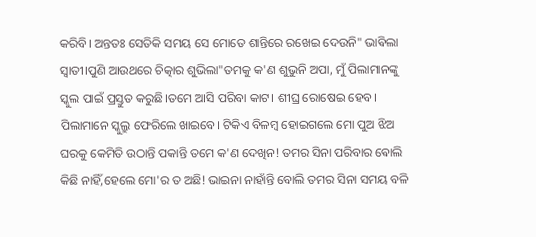କରିବି। ଅନ୍ତତଃ ସେତିକି ସମୟ ସେ ମୋତେ ଶାନ୍ତିରେ ରଖେଇ ଦେଉନି" ଭାଵିଲା ସ୍ୱାତୀ।ପୁଣି ଆଉଥରେ ଚିତ୍କାର ଶୁଭିଲା"ତମକୁ କ'ଣ ଶୁଭୁନି ଅପା, ମୁଁ ପିଲାମାନଙ୍କୁ ସ୍କୁଲ ପାଇଁ ପ୍ରସ୍ତୁତ କରୁଛି।ତମେ ଆସି ପରିବା କାଟ। ଶୀଘ୍ର ରୋଷେଇ ହେବ। ପିଲାମାନେ ସ୍କୁଲ୍ରୁ ଫେରିଲେ ଖାଇବେ। ଟିକିଏ ବିଳମ୍ବ ହୋଇଗଲେ ମୋ ପୁଅ ଝିଅ ଘରକୁ କେମିତି ଉଠାନ୍ତି ପକାନ୍ତି ତମେ କ'ଣ ଦେଖିନ! ତମର ସିନା ପରିବାର ଵୋଲି କିଛି ନାହିଁ,ହେଲେ ମୋ'ର ତ ଅଛି! ଭାଇନା ନାହାଁନ୍ତି ବୋଲି ତମର ସିନା ସମୟ ବଳି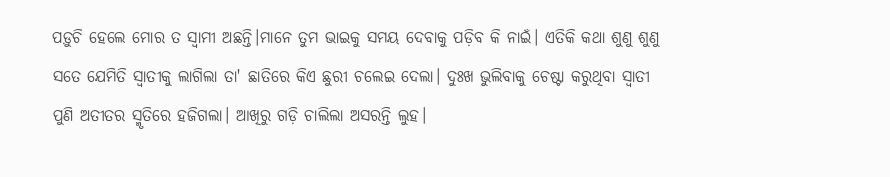ପଡ଼ୁଚି ହେଲେ ମୋର ତ ସ୍ୱାମୀ ଅଛନ୍ତି।ମାନେ ତୁମ ଭାଇକୁ ସମୟ ଦେବାକୁ ପଡ଼ିବ କି ନାଇଁ। ଏତିକି କଥା ଶୁଣୁ ଶୁଣୁ ସତେ ଯେମିତି ସ୍ୱାତୀକୁ ଲାଗିଲା ତା' ଛାତିରେ କିଏ ଛୁରୀ ଚଲେଇ ଦେଲା। ଦୁଃଖ ଭୁଲିବାକୁ ଚେଷ୍ଟା କରୁଥିବା ସ୍ୱାତୀ ପୁଣି ଅତୀତର ସ୍ମୃତିରେ ହଜିଗଲା। ଆଖିରୁ ଗଡ଼ି ଚାଲିଲା ଅସରନ୍ତି ଲୁହ।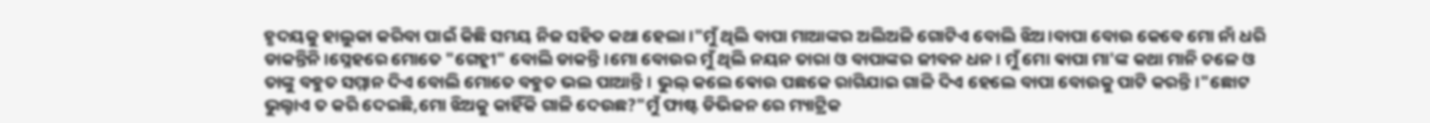ହୃଦୟକୁ ହାଲୁକା କରିବା ପାଇଁ କିଛି ସମୟ ନିଜ ସହିତ କଥା ହେଲା।"ମୁଁ ଥିଲି ବାପା ମାଆଙ୍କର ଅଲିଅଳି ଗୋଟିଏ ବୋଲି ଝିଅ।ବାପା ବୋଉ କେବେ ମୋ ନାଁ ଧରି ଡାକନ୍ତିନି।ସ୍ନେହରେ ମୋତେ "ଗେହ୍ଲୀ" ବୋଲି ଡାକନ୍ତି।ମୋ ବୋଉର ମୁଁ ଥିଲି ନୟନ ତାରା ଓ ବାପାଙ୍କର ଜୀବନ ଧନ। ମୁଁ ମୋ ଵାପା ମା'ଙ୍କ କଥା ମାନି ଚଳେ ଓ ତାଙ୍କୁ ବହୁତ ସମ୍ମାନ ଦିଏ ବୋଲି ମୋତେ ବହୁତ ଭଲ ପାଆନ୍ତି। ଭୁଲ୍ କଲେ ଵୋଉ ପଛକେ ରାଗିଯାଇ ଗାଳି ଦିଏ ହେଲେ ବାପା ବୋଉକୁ ପାଟି କରନ୍ତି।"ଛୋଟ ଭୁଲ୍ଟାଏ ତ କରି ଦେଇଛି,ମୋ ଝିଅକୁ କାହିଁକି ଗାଳି ଦେଉଛ?"ମୁଁ ଫାଷ୍ଟ ଡିଭିଜନ ରେ ମ୍ୟାଟ୍ରିକ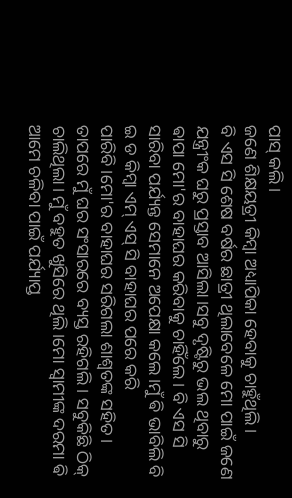ପାସ୍ କଲି।
ଜଣେ ଶିକ୍ଷୟତ୍ରୀ କିମ୍ବା ଅଧ୍ୟାପିକା ହେବାକୁ ଚାହୁଁଥିଲି।
ବି ଏସ ସି ଶେଷ ବର୍ଷର ଛାତ୍ରୀ ଥିଲାବେଳେ ମୋ ପାଇଁ ଜଣେ ଯନ୍ତ୍ରୀଂକ ଘରୁ ପ୍ରସ୍ତାବ ଆସିଲା।ସବୁ ଦୃଷ୍ଟିରୁ ଭଲ ଥିବାରୁ ଵାପା ମୋ'ର ବାହାଘର କରିବାକୁ ଚାହିଁଲେ। ବି ଏସ ସି ସାରିବା ପର୍ଯ୍ୟନ୍ତ ସେମାନେ ଅପେକ୍ଷା କଲେ।ମୁଁ ଵି ଭାବିଲି ବି ଇ ଡ କିମ୍ବା ଏମ୍ ଏସ୍ ସି ବାହାଘର ପରେ କରି ପାରିବି।ମୋ'ର ବାହାଘର ସରିଗଲା ଶାଶ୍ୱତଙ୍କ ସହିତ। ତାପରେ ମୁଁ ଘର ସଂସାରରେ ବ୍ୟସ୍ତ ରହିଗଲି। ସବୁକିଛି ଠିକ୍ ଚାଲିଥିଲା। ମୁଁ ବହୁତ ଖୁସିରେ ଥିଲି।ମୋ ସ୍ୱାମୀଙ୍କ ଦରମା ଵି ଆମେ ଚଳିବା ପାଇଁ ପର୍ଯ୍ୟାପ୍ତ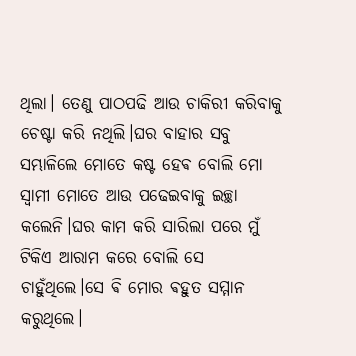ଥିଲା। ତେଣୁ ପାଠପଢି ଆଉ ଚାକିରୀ କରିବାକୁ ଚେଷ୍ଟା କରି ନଥିଲି।ଘର ବାହାର ସବୁ ସମ୍ଭାଳିଲେ ମୋତେ କଷ୍ଟ ହେଵ ବୋଲି ମୋ ସ୍ୱାମୀ ମୋତେ ଆଉ ପଢେଇବାକୁ ଇଚ୍ଛା କଲେନି।ଘର କାମ କରି ସାରିଲା ପରେ ମୁଁ ଟିକିଏ ଆରାମ କରେ ବୋଲି ସେ ଚାହୁଁଥିଲେ।ସେ ଵି ମୋର ଵହୁତ ସମ୍ମାନ କରୁଥିଲେ।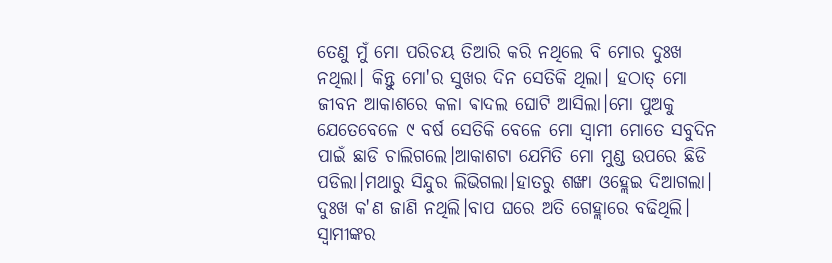ତେଣୁ ମୁଁ ମୋ ପରିଚୟ ତିଆରି କରି ନଥିଲେ ବି ମୋର ଦୁଃଖ ନଥିଲା। କିନ୍ତୁ ମୋ'ର ସୁଖର ଦିନ ସେତିକି ଥିଲା। ହଠାତ୍ ମୋ ଜୀବନ ଆକାଶରେ କଳା ଵାଦଲ ଘୋଟି ଆସିଲା।ମୋ ପୁଅକୁ ଯେତେବେଳେ ୯ ବର୍ଷ ସେତିକି ବେଳେ ମୋ ସ୍ୱାମୀ ମୋତେ ସବୁଦିନ ପାଇଁ ଛାଡି ଚାଲିଗଲେ।ଆକାଶଟା ଯେମିତି ମୋ ମୁଣ୍ଡ ଉପରେ ଛିଡି ପଡିଲା।ମଥାରୁ ସିନ୍ଦୁର ଲିଭିଗଲା।ହାତରୁ ଶଙ୍ଖା ଓହ୍ଲେଇ ଦିଆଗଲା। ଦୁଃଖ କ'ଣ ଜାଣି ନଥିଲି।ବାପ ଘରେ ଅତି ଗେହ୍ଲାରେ ବଢିଥିଲି। ସ୍ବାମୀଙ୍କର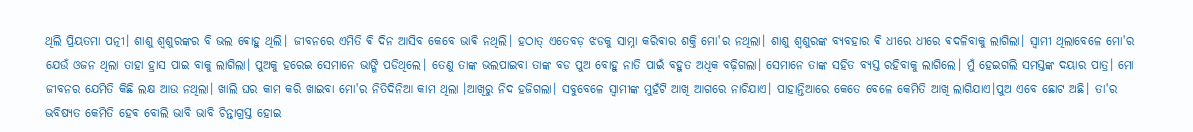ଥିଲି ପ୍ରିୟତମା ପତ୍ନୀ। ଶାଶୁ ଶ୍ୱଶୁରଙ୍କର ବି ଭଲ ଵୋହୁ ଥିଲି। ଜୀବନରେ ଏମିତି ଵି ଦିନ ଆସିବ କେବେ ଭାଵି ନଥିଲି। ହଠାତ୍ ଏତେବଡ଼ ଝଡକୁ ସାମ୍ନା କରିଵାର ଶକ୍ତି ମୋ'ର ନଥିଲା। ଶାଶୁ ଶ୍ୱଶୁରଙ୍କ ବ୍ୟବହାର ଵି ଧୀରେ ଧୀରେ ଵଦଳିବାକୁ ଲାଗିଲା। ସ୍ୱାମୀ ଥିଲାବେଳେ ମୋ'ର ଯେଉଁ ଓଜନ ଥିଲା ତାହା ହ୍ରାସ ପାଇ ବାକୁ ଲାଗିଲା। ପୁଅକୁ ହରେଇ ସେମାନେ ଭାଙ୍ଗି ପଡିଥିଲେ। ତେଣୁ ତାଙ୍କ ଭଲପାଇବା ତାଙ୍କ ବଡ ପୁଅ ବୋହୁ ନାତି ପାଇଁ ବହୁତ ଅଧିକ ବଢ଼ିଗଲା। ସେମାନେ ତାଙ୍କ ସହିତ ବ୍ୟସ୍ତ ରହିବାକୁ ଲାଗିଲେ। ମୁଁ ହେଇଗଲି ସମସ୍ତଙ୍କ ଦୟାର ପାତ୍ର। ମୋ ଜୀବନର ଯେମିତି କିଛି ଲକ୍ଷ ଆଉ ନଥିଲା। ଖାଲି ଘର କାମ କରି ଖାଇବା ମୋ'ର ନିତିଦିନିଆ କାମ ଥିଲା ।ଆଖିରୁ ନିଦ ହଜିଗଲା। ସବୁବେଳେ ସ୍ୱାମୀଙ୍କ ମୁହଁଟି ଆଖି ଆଗରେ ନାଚିଯାଏ। ପାହାନ୍ତିଆରେ କେତେ ବେଳେ କେମିତି ଆଖି ଲାଗିଯାଏ।ପୁଅ ଏବେ ଛୋଟ ଅଛି। ତା'ର ଭବିଷ୍ୟତ କେମିତି ହେଵ ବୋଲି ଭାବି ଭାବି ଚିନ୍ତାଗ୍ରସ୍ତ ହୋଇ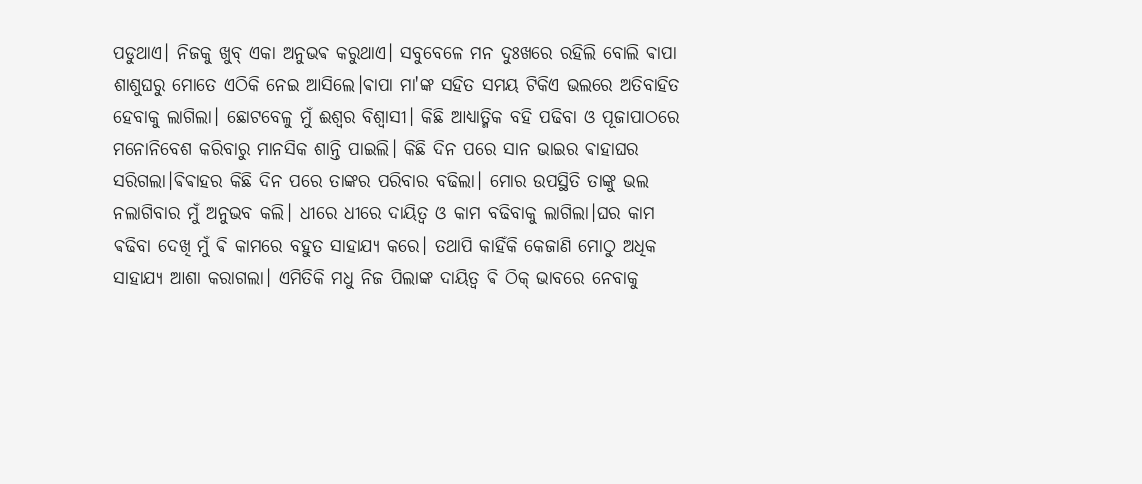ପଡୁଥାଏ। ନିଜକୁ ଖୁବ୍ ଏକା ଅନୁଭଵ କରୁଥାଏ। ସବୁବେଳେ ମନ ଦୁଃଖରେ ରହିଲି ବୋଲି ଵାପା ଶାଶୁଘରୁ ମୋତେ ଏଠିକି ନେଇ ଆସିଲେ।ଵାପା ମା'ଙ୍କ ସହିତ ସମୟ ଟିକିଏ ଭଲରେ ଅତିବାହିତ ହେବାକୁ ଲାଗିଲା। ଛୋଟବେଳୁ ମୁଁ ଈଶ୍ୱର ବିଶ୍ୱାସୀ। କିଛି ଆଧ୍ୟାତ୍ମିକ ବହି ପଢିବା ଓ ପୂଜାପାଠରେ ମନୋନିବେଶ କରିବାରୁ ମାନସିକ ଶାନ୍ତି ପାଇଲି। କିଛି ଦିନ ପରେ ସାନ ଭାଇର ଵାହାଘର ସରିଗଲା।ଵିଵାହର କିଛି ଦିନ ପରେ ତାଙ୍କର ପରିବାର ବଢିଲା। ମୋର ଉପସ୍ଥିତି ତାଙ୍କୁ ଭଲ ନଲାଗିବାର ମୁଁ ଅନୁଭବ କଲି। ଧୀରେ ଧୀରେ ଦାୟିତ୍ଵ ଓ କାମ ବଢିବାକୁ ଲାଗିଲା।ଘର କାମ ଵଢିବା ଦେଖି ମୁଁ ଵି କାମରେ ବହୁତ ସାହାଯ୍ୟ କରେ। ତଥାପି କାହିଁକି କେଜାଣି ମୋଠୁ ଅଧିକ ସାହାଯ୍ୟ ଆଶା କରାଗଲା। ଏମିତିକି ମଧୁ ନିଜ ପିଲାଙ୍କ ଦାୟିତ୍ଵ ଵି ଠିକ୍ ଭାବରେ ନେବାକୁ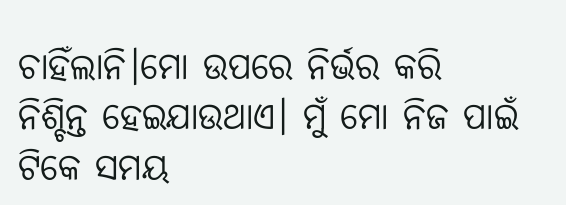ଚାହିଁଲାନି।ମୋ ଉପରେ ନିର୍ଭର କରି ନିଶ୍ଚିନ୍ତ ହେଇଯାଉଥାଏ। ମୁଁ ମୋ ନିଜ ପାଇଁ ଟିକେ ସମୟ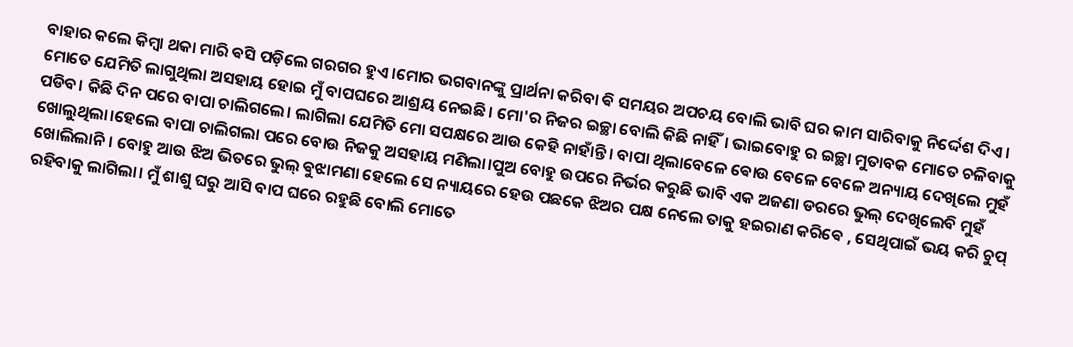ବାହାର କଲେ କିମ୍ଵା ଥକା ମାରି ଵସି ପଡ଼ିଲେ ଗରଗର ହୁଏ।ମୋର ଭଗବାନଙ୍କୁ ପ୍ରାର୍ଥନା କରିବା ଵି ସମୟର ଅପଚୟ ବୋଲି ଭାବି ଘର କାମ ସାରିବାକୁ ନିର୍ଦ୍ଦେଶ ଦିଏ। ମୋତେ ଯେମିତି ଲାଗୁଥିଲା ଅସହାୟ ହୋଇ ମୁଁ ବାପଘରେ ଆଶ୍ରୟ ନେଇଛି। ମୋ'ର ନିଜର ଇଚ୍ଛା ବୋଲି କିଛି ନାହିଁ। ଭାଇବୋହୁ ର ଇଚ୍ଛା ମୁତାବକ ମୋତେ ଚଳିବାକୁ ପଡିବ। କିଛି ଦିନ ପରେ ବାପା ଚାଲିଗଲେ। ଲାଗିଲା ଯେମିତି ମୋ ସପକ୍ଷରେ ଆଉ କେହି ନାହାଁନ୍ତି। ବାପା ଥିଲାବେଳେ ଵୋଉ ବେଳେ ବେଳେ ଅନ୍ୟାୟ ଦେଖିଲେ ମୁହଁ ଖୋଲୁଥିଲା।ହେଲେ ବାପା ଚାଲିଗଲା ପରେ ବୋଉ ନିଜକୁ ଅସହାୟ ମଣିଲା।ପୁଅ ବୋହୁ ଉପରେ ନିର୍ଭର କରୁଛି ଭାବି ଏକ ଅଜଣା ଡରରେ ଭୁଲ୍ ଦେଖିଲେବି ମୁହଁ ଖୋଲିଲାନି। ବୋହୁ ଆଉ ଝିଅ ଭିତରେ ଭୁଲ୍ ଵୁଝାମଣା ହେଲେ ସେ ନ୍ୟାୟରେ ହେଉ ପଛକେ ଝିଅର ପକ୍ଷ ନେଲେ ତାକୁ ହଇରାଣ କରିଵେ , ସେଥିପାଇଁ ଭୟ କରି ଚୁପ୍ ରହିବାକୁ ଲାଗିଲା। ମୁଁ ଶାଶୁ ଘରୁ ଆସି ବାପ ଘରେ ରହୁଛି ବୋଲି ମୋତେ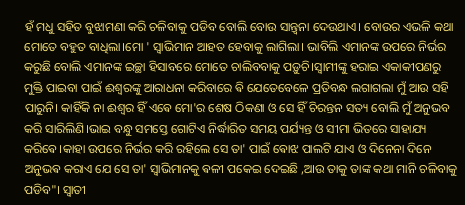ହଁ ମଧୁ ସହିତ ବୁଝାମଣା କରି ଚଳିବାକୁ ପଡିବ ବୋଲି ବୋଉ ସାନ୍ତ୍ୱନା ଦେଉଥାଏ। ବୋଉର ଏଭଳି କଥା ମୋତେ ବହୁତ ବାଧିଲା।ମୋ ' ସ୍ୱାଭିମାନ ଆହତ ହେବାକୁ ଲାଗିଲା। ଭାବିଲି ଏମାନଙ୍କ ଉପରେ ନିର୍ଭର କରୁଛି ବୋଲି ଏମାନଙ୍କ ଇଚ୍ଛା ହିସାବରେ ମୋତେ ଚାଲିବବାକୁ ପଡ଼ୁଚି।ସ୍ୱାମୀଙ୍କୁ ହରାଇ ଏକାକୀପଣରୁ ମୁକ୍ତି ପାଇବା ପାଇଁ ଈଶ୍ୱରଙ୍କୁ ଆରାଧନା କରିବାରେ ଵି ଯେତେବେଳେ ପ୍ରତିବନ୍ଧ ଲଗାଗଲା ମୁଁ ଆଉ ସହି ପାରୁନି। କାହିଁକି ନା ଈଶ୍ୱର ହିଁ ଏଵେ ମୋ'ର ଶେଷ ଠିକଣା ଓ ସେ ହିଁ ଚିରନ୍ତନ ସତ୍ୟ ବୋଲି ମୁଁ ଅନୁଭବ କରି ସାରିଲିଣି।ଭାଇ ବନ୍ଧୁ ସମସ୍ତେ ଗୋଟିଏ ନିର୍ଦ୍ଧାରିତ ସମୟ ପର୍ଯ୍ୟନ୍ତ ଓ ସୀମା ଭିତରେ ସାହାଯ୍ୟ କରିଵେ।କାହା ଉପରେ ନିର୍ଭର କରି ରହିଲେ ସେ ତା' ପାଇଁ ଵୋଝ ପାଲଟି ଯାଏ ଓ ଦିନେନା ଦିନେ ଅନୁଭଵ କରାଏ ଯେ ସେ ତା' ସ୍ୱାଭିମାନକୁ ଵଳୀ ପକେଇ ଦେଇଛି ,ଆଉ ତାକୁ ତାଙ୍କ କଥା ମାନି ଚଳିବାକୁ ପଡିବ"। ସ୍ୱାତୀ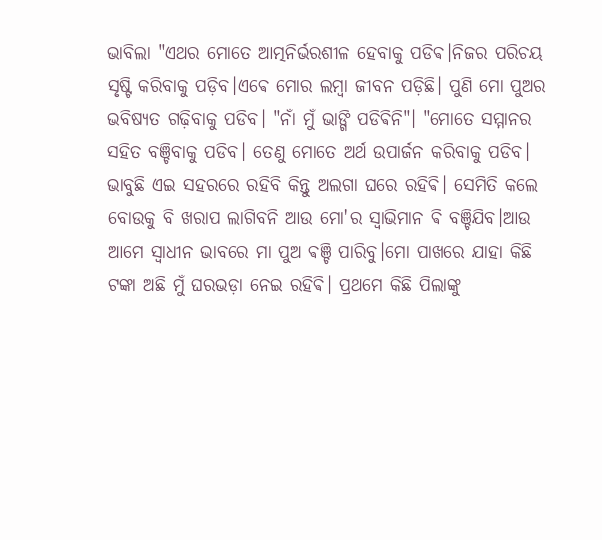ଭାବିଲା "ଏଥର ମୋତେ ଆତ୍ମନିର୍ଭରଶୀଳ ହେବାକୁ ପଡିଵ।ନିଜର ପରିଚୟ ସୃଷ୍ଟି କରିବାକୁ ପଡ଼ିବ।ଏଵେ ମୋର ଲମ୍ବା ଜୀବନ ପଡ଼ିଛି। ପୁଣି ମୋ ପୁଅର ଭବିଷ୍ୟତ ଗଢ଼ିବାକୁ ପଡିବ। "ନାଁ ମୁଁ ଭାଙ୍ଗି ପଡିଵିନି"। "ମୋତେ ସମ୍ମାନର ସହିତ ବଞ୍ଚିବାକୁ ପଡିବ। ତେଣୁ ମୋତେ ଅର୍ଥ ଉପାର୍ଜନ କରିବାକୁ ପଡିବ। ଭାବୁଛି ଏଇ ସହରରେ ରହିବି କିନ୍ତୁ ଅଲଗା ଘରେ ରହିଵି। ସେମିତି କଲେ ବୋଉକୁ ବି ଖରାପ ଲାଗିବନି ଆଉ ମୋ'ର ସ୍ୱାଭିମାନ ଵି ବଞ୍ଚିଯିବ।ଆଉ ଆମେ ସ୍ୱାଧୀନ ଭାବରେ ମା ପୁଅ ଵଞ୍ଚି ପାରିବୁ।ମୋ ପାଖରେ ଯାହା କିଛି ଟଙ୍କା ଅଛି ମୁଁ ଘରଭଡ଼ା ନେଇ ରହିଵି। ପ୍ରଥମେ କିଛି ପିଲାଙ୍କୁ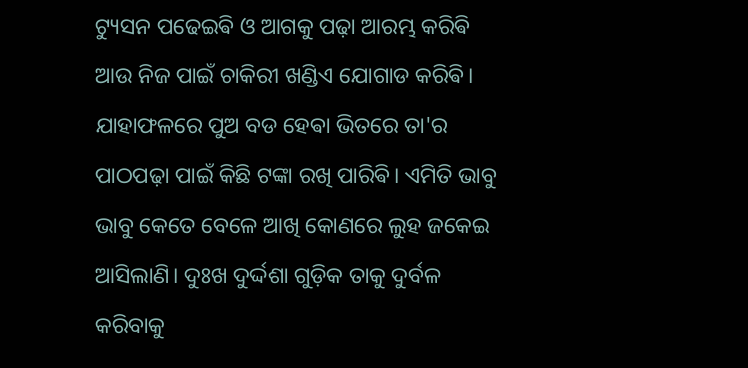ଟ୍ୟୁସନ ପଢେଇଵି ଓ ଆଗକୁ ପଢ଼ା ଆରମ୍ଭ କରିଵି ଆଉ ନିଜ ପାଇଁ ଚାକିରୀ ଖଣ୍ଡିଏ ଯୋଗାଡ କରିଵି। ଯାହାଫଳରେ ପୁଅ ବଡ ହେଵା ଭିତରେ ତା'ର ପାଠପଢ଼ା ପାଇଁ କିଛି ଟଙ୍କା ରଖି ପାରିଵି। ଏମିତି ଭାବୁ ଭାବୁ କେତେ ବେଳେ ଆଖି କୋଣରେ ଲୁହ ଜକେଇ ଆସିଲାଣି। ଦୁଃଖ ଦୁର୍ଦ୍ଦଶା ଗୁଡ଼ିକ ତାକୁ ଦୁର୍ବଳ କରିବାକୁ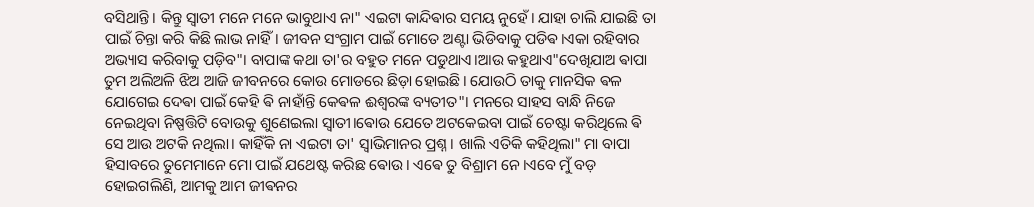ବସିଥାନ୍ତି। କିନ୍ତୁ ସ୍ୱାତୀ ମନେ ମନେ ଭାବୁଥାଏ ନା" ଏଇଟା କାନ୍ଦିଵାର ସମୟ ନୁହେଁ। ଯାହା ଚାଲି ଯାଇଛି ତା ପାଇଁ ଚିନ୍ତା କରି କିଛି ଲାଭ ନାହିଁ। ଜୀବନ ସଂଗ୍ରାମ ପାଇଁ ମୋତେ ଅଣ୍ଟା ଭିଡିବାକୁ ପଡିଵ।ଏକା ରହିବାର ଅଭ୍ୟାସ କରିବାକୁ ପଡ଼ିବ"। ବାପାଙ୍କ କଥା ତା'ର ବହୁତ ମନେ ପଡୁଥାଏ।ଆଉ କହୁଥାଏ"ଦେଖିଯାଅ ଵାପା ତୁମ ଅଲିଅଳି ଝିଅ ଆଜି ଜୀବନରେ କୋଉ ମୋଡରେ ଛିଡ଼ା ହୋଇଛି। ଯୋଉଠି ତାକୁ ମାନସିକ ଵଳ ଯୋଗେଇ ଦେଵା ପାଇଁ କେହି ଵି ନାହାଁନ୍ତି କେଵଳ ଈଶ୍ୱରଙ୍କ ବ୍ୟତୀତ"। ମନରେ ସାହସ ବାନ୍ଧି ନିଜେ ନେଇଥିବା ନିଷ୍ପତ୍ତିଟି ବୋଉକୁ ଶୁଣେଇଲା ସ୍ୱାତୀ।ଵୋଉ ଯେତେ ଅଟକେଇବା ପାଇଁ ଚେଷ୍ଟା କରିଥିଲେ ଵି ସେ ଆଉ ଅଟକି ନଥିଲା। କାହିଁକି ନା ଏଇଟା ତା' ସ୍ୱାଭିମାନର ପ୍ରଶ୍ନ। ଖାଲି ଏତିକି କହିଥିଲା" ମା ବାପା ହିସାବରେ ତୁମେମାନେ ମୋ ପାଇଁ ଯଥେଷ୍ଟ କରିଛ ଵୋଉ। ଏଵେ ତୁ ବିଶ୍ରାମ ନେ।ଏବେ ମୁଁ ବଡ଼ ହୋଇଗଲିଣି, ଆମକୁ ଆମ ଜୀଵନର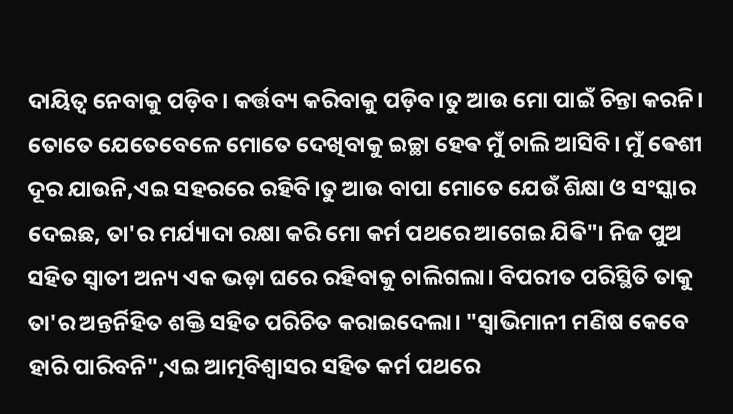ଦାୟିତ୍ଵ ନେବାକୁ ପଡ଼ିବ। କର୍ତ୍ତବ୍ୟ କରିବାକୁ ପଡ଼ିବ।ତୁ ଆଉ ମୋ ପାଇଁ ଚିନ୍ତା କରନି। ତୋତେ ଯେତେବେଳେ ମୋତେ ଦେଖିବାକୁ ଇଚ୍ଛା ହେଵ ମୁଁ ଚାଲି ଆସିବି। ମୁଁ ଵେଶୀ ଦୂର ଯାଉନି,ଏଇ ସହରରେ ରହିବି।ତୁ ଆଉ ବାପା ମୋତେ ଯେଉଁ ଶିକ୍ଷା ଓ ସଂସ୍କାର ଦେଇଛ, ତା'ର ମର୍ଯ୍ୟାଦା ରକ୍ଷା କରି ମୋ କର୍ମ ପଥରେ ଆଗେଇ ଯିଵି"। ନିଜ ପୁଅ ସହିତ ସ୍ୱାତୀ ଅନ୍ୟ ଏକ ଭଡ଼ା ଘରେ ରହିବାକୁ ଚାଲିଗଲା। ବିପରୀତ ପରିସ୍ଥିତି ତାକୁ ତା'ର ଅନ୍ତର୍ନିହିତ ଶକ୍ତି ସହିତ ପରିଚିତ କରାଇଦେଲା। "ସ୍ୱାଭିମାନୀ ମଣିଷ କେବେ ହାରି ପାରିବନି",ଏଇ ଆତ୍ମବିଶ୍ବାସର ସହିତ କର୍ମ ପଥରେ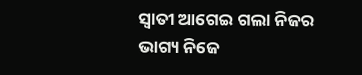ସ୍ୱାତୀ ଆଗେଇ ଗଲା ନିଜର ଭାଗ୍ୟ ନିଜେ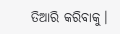ତିଆରି କରିବାକୁ।